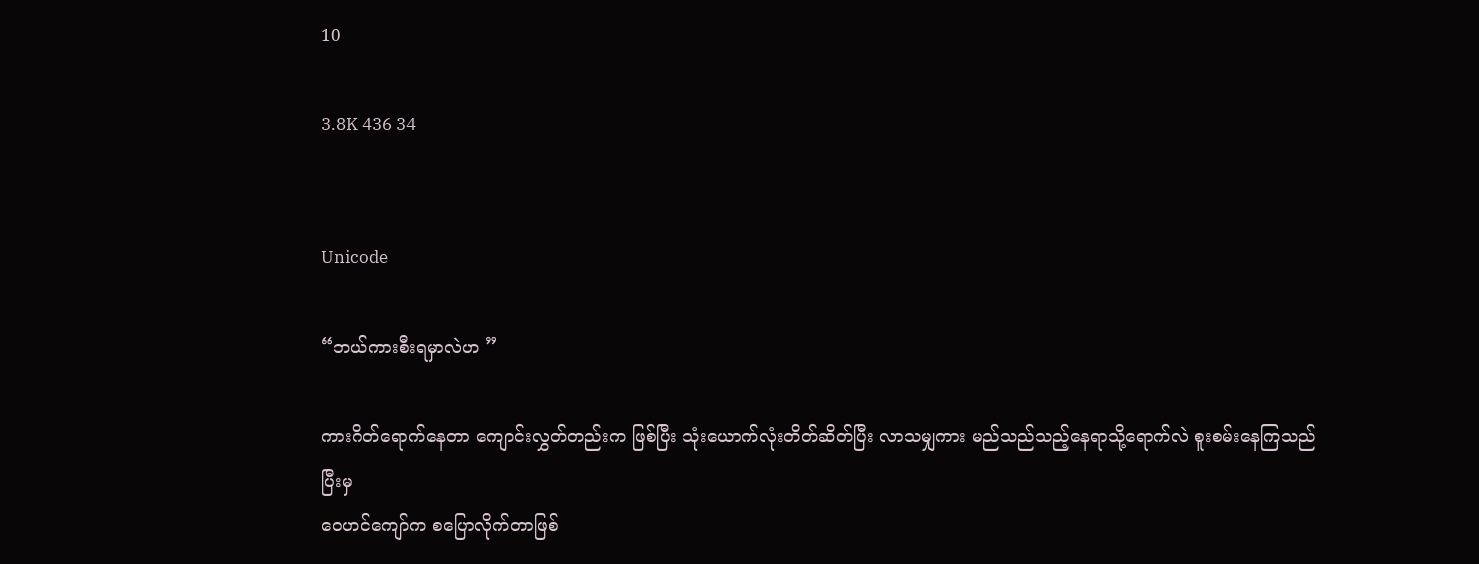10

3.8K 436 34


Unicode

“ဘယ်ကားစီးရမှာလဲဟ ”

ကားဂိတ်ရောက်နေတာ ကျောင်းလွှတ်တည်းက ဖြစ်ပြီး သုံးယောက်လုံးတိတ်ဆိတ်ပြီး လာသမျှကား မည်သည်သည့်နေရာသို့ရောက်လဲ စူးစမ်းနေကြသည် ပြီးမှ
ဝေဟင်ကျော်က ‌စပြောလိုက်တာဖြစ်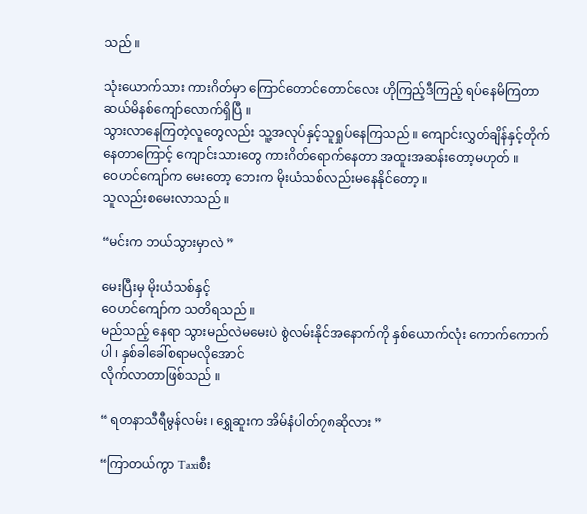သည် ။

သုံးယောက်သား ကားဂိတ်မှာ ကြောင်တောင်တောင်လေး ဟိုကြည့်ဒီကြည့် ရပ်နေမိကြတာ ဆယ်မိနစ်ကျော်လောက်ရှိပြီ ။
သွားလာနေကြတဲ့လူတွေလည်း သူ့အလုပ်နှင့်သူရှုပ်နေကြသည် ။ ‌ကျောင်းလွှတ်‌ချိန်နှင့်တိုက်နေတာကြောင့် ကျောင်းသားတွေ ကားဂိတ်ရောက်နေတာ အထူးအဆန်းတော့မဟုတ် ။
ဝေဟင်ကျော်က မေးတော့ ဘေးက မိုးယံသစ်လည်းမနေနိုင်တော့ ။
သူလည်းစမေးလာသည် ။

“မင်းက ဘယ်သွားမှာလဲ ”

မေးပြီးမှ ‌မိုးယံသစ်နှင့်
ဝေဟင်ကျော်က သတိရသည် ။
မည်သည့် နေရာ သွားမည်လဲမမေးပဲ စွဲလမ်းနိုင်အနောက်ကို နှစ်ယောက်လုံး‌ ကောက်ကောက်ပါ ၊ နှစ်ခါခေါ်စရာမလိုအောင်
လိုက်လာတာဖြစ်သည် ။

“ ရတနာသီရီမွန်လမ်း ၊ ရွှေဆူးက အိမ်နံပါတ်၇၈ဆိုလား ”

“ကြာတယ်ကွာ Taxiစီး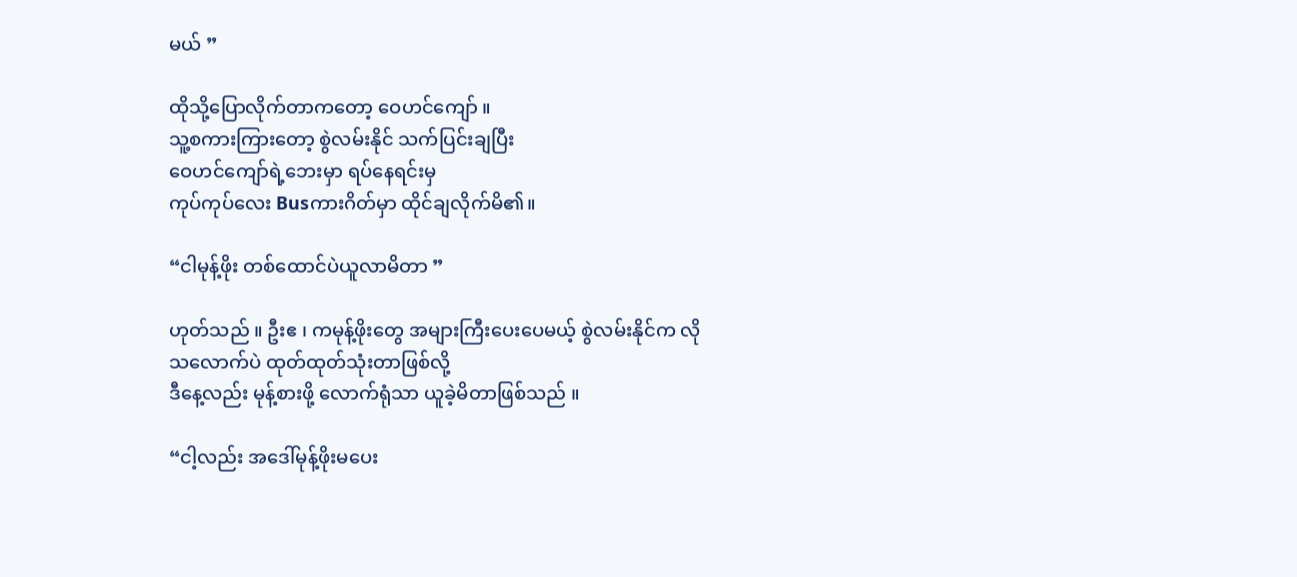မယ် ”

ထိုသို့ပြောလိုက်တာကတော့ ‌ဝေဟင်ကျော် ။
သူ့စကားကြားတော့ စွဲလမ်းနိုင် သက်ပြင်းချပြီး
ဝေဟင်ကျော်ရဲ့ဘေးမှာ ရပ်နေရင်းမှ
ကုပ်ကုပ်လေး Busကားဂိတ်မှာ ထိုင်ချလိုက်မိ၏။

“ငါမုန့်ဖိုး တစ်ထောင်ပဲယူလာမိတာ ”

ဟုတ်သည် ။ ဦးဧ ၊ ကမုန့်ဖိုးတွေ အများကြီးပေးပေမယ့် စွဲလမ်းနိုင်က လိုသလောက်ပဲ ထုတ်ထုတ်သုံးတာဖြစ်လို့
ဒီနေ့လည်း မုန့်စားဖို့ လောက်ရုံသာ ယူခဲ့မိတာဖြစ်သည် ။

“ငါ့လည်း ‌အဒေါ်မုန့်ဖိုးမပေး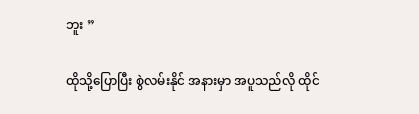ဘူး ”

ထိုသို့ပြောပြီး စွဲလမ်းနိုင် အနားမှာ အပူသည်လို ထိုင်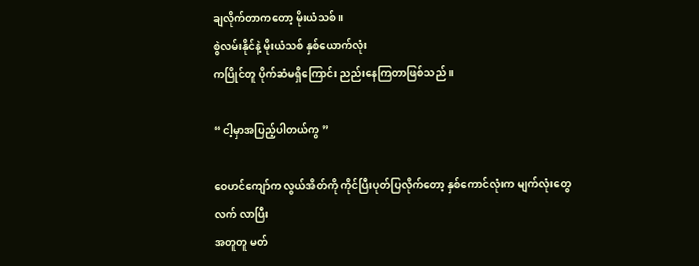ချလိုက်တာကတော့ ‌မိုးယံသစ် ။
စွဲလမ်းနိုင်နဲ့ မိုးယံသစ် နှစ်ယောက်လုံး
ကပြိုင်တူ ပိုက်ဆံမရှိကြောင်း ညည်းနေကြတာဖြစ်သည် ။

“ ငါ့မှာအပြည့်ပါတယ်ကွ ”

ဝေဟင်ကျော်က လွယ်အိတ်ကို ကိုင်ပြီးပုတ်ပြလိုက်တော့ နှစ်ကောင်လုံးက မျက်လုံးတွေလက် လာပြီး
အတူတူ မတ်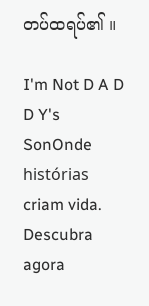တပ်ထရပ်၏ ။

I'm Not D A D D Y's SonOnde histórias criam vida. Descubra agora